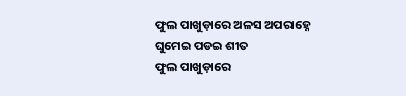ଫୁଲ ପାଖୁଡ଼ାରେ ଅଳସ ଅପରାହ୍ନେ
ଘୁମେଇ ପଡଇ ଶୀତ
ଫୁଲ ପାଖୁଡ଼ାରେ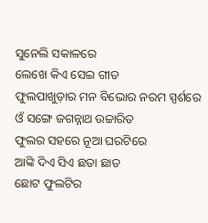ସୁନେଲି ସକାଳରେ
ଲେଖେ କିଏ ସେଇ ଗୀତ
ଫୁଲପାଖୁଡ଼ାର ମନ ବିଭୋର ନରମ ସ୍ପର୍ଶରେ
ଓଁ ସଙ୍ଗେ ଜଗନ୍ନାଥ ଉଚ୍ଚାରିତ
ଫୁଲର ସହରେ ନୂଆ ଘରଟିରେ
ଆଙ୍କି ଦିଏ ସିଏ ଛତା ଛାତ
ଛୋଟ ଫୁଲଟିର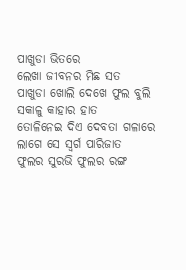ପାଖୁଡା ଭିତରେ
ଲେଖା ଜୀବନର ମିଛ ସତ
ପାଖୁଡା ଖୋଲି ଦେଖେ ଫୁଲ ବୁଲି
ସକାଳୁ କାହାର ହାତ
ତୋଳିନେଇ ଦିଏ ଦେବତା ଗଳାରେ
ଲାଗେ ସେ ସ୍ୱର୍ଗ ପାରିଜାତ
ଫୁଲର ସୁରଭି ଫୁଲର ରଙ୍ଗ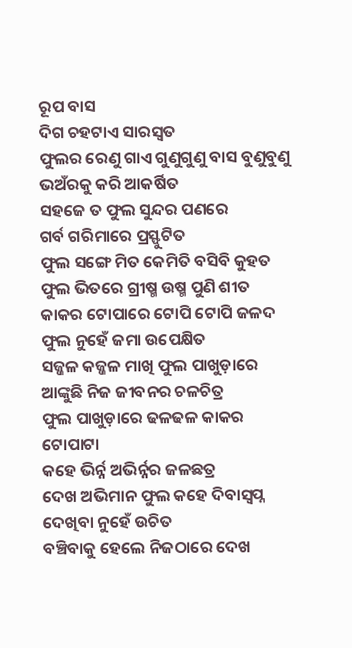ରୂପ ବାସ
ଦିଗ ଚହଟାଏ ସାରସ୍ୱତ
ଫୁଲର ରେଣୁ ଗାଏ ଗୁଣୁଗୁଣୁ ବାସ ବୁଣୁବୁଣୁ
ଭଅଁରକୁ କରି ଆକର୍ଷିତ
ସହଜେ ତ ଫୁଲ ସୁନ୍ଦର ପଣରେ
ଗର୍ବ ଗରିମାରେ ପ୍ରସ୍ଫୁଟିତ
ଫୁଲ ସଙ୍ଗେ ମିତ କେମିତି ବସିବି କୁହତ
ଫୁଲ ଭିତରେ ଗ୍ରୀଷ୍ମ ଉଷ୍ମ ପୁଣି ଶୀତ
କାକର ଟୋପାରେ ଟୋପି ଟୋପି ଜଳଦ
ଫୁଲ ନୁହେଁ ଜମା ଉପେକ୍ଷିତ
ସଜ୍ଜଳ କଜ୍ଜଳ ମାଖି ଫୁଲ ପାଖୁଡ଼ାରେ
ଆଙ୍କୁଛି ନିଜ ଜୀବନର ଚଳଚିତ୍ର
ଫୁଲ ପାଖୁଡ଼ାରେ ଢଳଢଳ କାକର ଟୋପାଟା
କହେ ଭିର୍ନ୍ନ ଅଭିର୍ନ୍ନର ଜଳଛତ୍ର
ଦେଖ ଅଭିମାନ ଫୁଲ କହେ ଦିବାସ୍ବପ୍ନ
ଦେଖିବା ନୁହେଁ ଉଚିତ
ବଞ୍ଚିବାକୁ ହେଲେ ନିଜଠାରେ ଦେଖ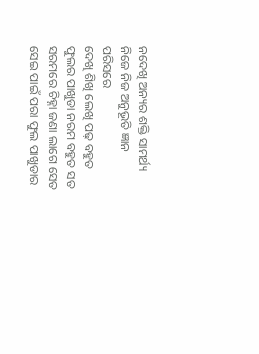ନଦେଖି ଅନ୍ୟର ଶକ୍ତି ସାମର୍ଥ୍ୟ
ନିଜେ ନିଜ ଅନୁଭୂତି ଜ୍ଞାନ ପରିସରେ
ଦେଖି ଶିଖି ଲେଖି ପଢ଼ ବହୁତ
ଫୁଲର ପାଖୁଡା ନରମ ବହୁତ ସତ
ସରମରେ ଚିହ୍ନା ଜଣା ଲାଗେ ସେତ
ସେଇ ପାଇଁ ପରା ଫୁଲ ପାଖୁଡାର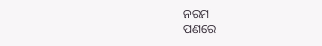ନରମ
ପଣରେ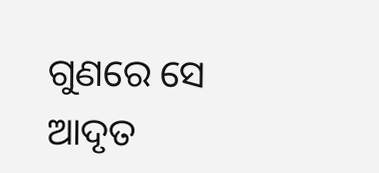ଗୁଣରେ ସେ ଆଦୃତ